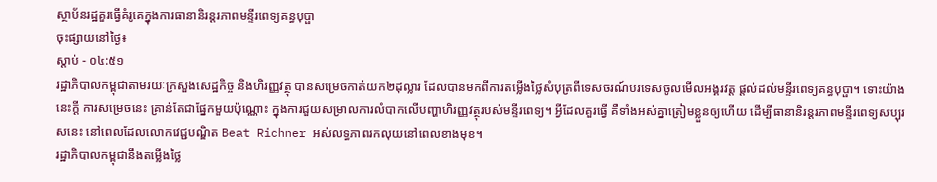ស្ថាប័នរដ្ឋគួរធ្វើគំរូគេក្នុងការធានានិរន្តរភាពមន្ទីរពេទ្យគន្ធបុប្ផា
ចុះផ្សាយនៅថ្ងៃ៖
ស្តាប់ - ០៤:៥១
រដ្ឋាភិបាលកម្ពុជាតាមរយៈក្រសួងសេដ្ឋកិច្ច និងហិរញ្ញវត្ថុ បានសម្រេចកាត់យក២ដុល្លារ ដែលបានមកពីការតម្លើងថ្លៃសំបុត្រពីទេសចរណ៍បរទេសចូលមើលអង្គរវត្ត ផ្តល់ដល់មន្ទីរពេទ្យគន្ធបុប្ផា។ ទោះយ៉ាងនេះក្តី ការសម្រេចនេះ គ្រាន់តែជាផ្នែកមួយប៉ុណ្ណោះ ក្នុងការជួយសម្រាលការលំបាកលើបញ្ហាហិរញ្ញវត្ថុរបស់មន្ទីរពេទ្យ។ អ្វីដែលគួរធ្វើ គឺទាំងអស់គ្នាត្រៀមខ្លួនឲ្យហើយ ដើម្បីធានានិរន្តរភាពមន្ទីរពេទ្យសប្បុរសនេះ នៅពេលដែលលោកវេជ្ជបណ្ឌិត Beat Richner អស់លទ្ធភាពរកលុយនៅពេលខាងមុខ។
រដ្ឋាភិបាលកម្ពុជានឹងតម្លើងថ្លៃ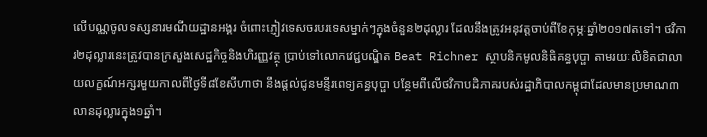លើបណ្ណចូលទស្សនារមណីយដ្ឋានអង្គរ ចំពោះភ្ញៀវទេសចរបរទេសម្នាក់ៗក្នុងចំនួន២ដុល្លារ ដែលនឹងត្រូវអនុវត្តចាប់ពីខែកុម្ភៈឆ្នាំ២០១៧តទៅ។ ថវិការ២ដុល្លារនេះត្រូវបានក្រសួងសេដ្ឋកិច្ចនិងហិរញ្ញវត្ថុ ប្រាប់ទៅលោកវេជ្ជបណ្ឌិត Beat Richner ស្ថាបនិកមូលនិធិគន្ធបុប្ផា តាមរយៈលិខិតជាលាយលក្ខណ៍អក្សរមួយកាលពីថ្ងៃទី៨ខែសីហាថា នឹងផ្តល់ជូនមន្ទីរពេទ្យគន្ធបុប្ផា បន្ថែមពីលើថវិកាបដិភាគរបស់រដ្ឋាភិបាលកម្ពុជាដែលមានប្រមាណ៣លានដុល្លារក្នុង១ឆ្នាំ។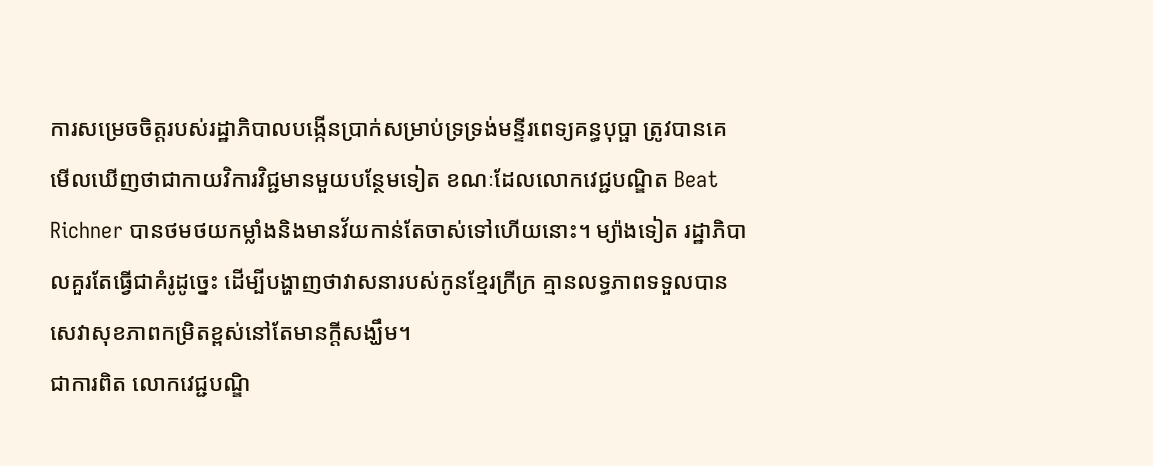ការសម្រេចចិត្តរបស់រដ្ឋាភិបាលបង្កើនប្រាក់សម្រាប់ទ្រទ្រង់មន្ទីរពេទ្យគន្ធបុប្ផា ត្រូវបានគេ មើលឃើញថាជាកាយវិការវិជ្ជមានមួយបន្ថែមទៀត ខណៈដែលលោកវេជ្ជបណ្ឌិត Beat Richner បានថមថយកម្លាំងនិងមានវ័យកាន់តែចាស់ទៅហើយនោះ។ ម្យ៉ាងទៀត រដ្ឋាភិបាលគួរតែធ្វើជាគំរូដូច្នេះ ដើម្បីបង្ហាញថាវាសនារបស់កូនខ្មែរក្រីក្រ គ្មានលទ្ធភាពទទួលបានសេវាសុខភាពកម្រិតខ្ពស់នៅតែមានក្តីសង្ឃឹម។
ជាការពិត លោកវេជ្ជបណ្ឌិ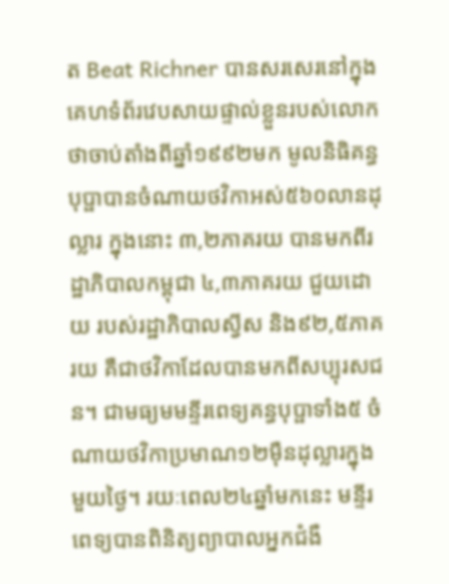ត Beat Richner បានសរសេរនៅក្នុងគេហទំព័រវេបសាយផ្ទាល់ខ្លួនរបស់លោក ថាចាប់តាំងពីឆ្នាំ១៩៩២មក មូលនិធិគន្ធបុប្ផាបានចំណាយថវិកាអស់៥៦០លានដុល្លារ ក្នុងនោះ ៣,២ភាគរយ បានមកពីរដ្ឋាភិបាលកម្ពុជា ៤,៣ភាគរយ ជួយដោយ របស់រដ្ឋាភិបាលស្វីស និង៩២,៥ភាគរយ គឺជាថវិកាដែលបានមកពីសប្បុរសជន។ ជាមធ្យមមន្ទីរពេទ្យគន្ធបុប្ផាទាំង៥ ចំណាយថវិកាប្រមាណ១២ម៉ឺនដុល្លារក្នុងមួយថ្ងៃ។ រយៈពេល២៤ឆ្នាំមកនេះ មន្ទីរពេទ្យបានពិនិត្យព្យាបាលអ្នកជំងឺ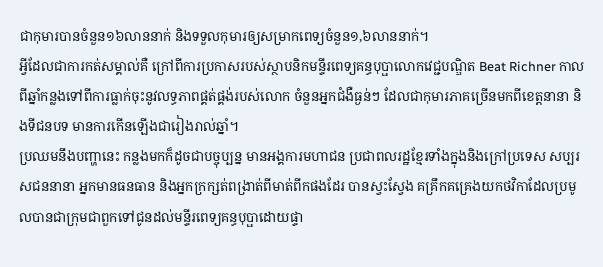ជាកុមារបានចំនួន១៦លាននាក់ និងទទួលកុមារឲ្យសម្រាកពេទ្យចំនួន១,៦លាននាក់។
អ្វីដែលជាការកត់សម្គាល់គឺ ក្រៅពីការប្រកាសរបស់ស្ថាបនិកមន្ទីរពេទ្យគន្ធបុប្ផាលោកវេជ្ជបណ្ឌិត Beat Richner កាលពីឆ្នាំកន្លងទៅពីការធ្លាក់ចុះនូវលទ្ធភាពផ្គត់ផ្គង់របស់លោក ចំនួនអ្នកជំងឺធ្ងន់ៗ ដែលជាកុមារភាគច្រើនមកពីខេត្តនានា និងទីជនបទ មានការកើនឡើងជារៀងរាល់ឆ្នាំ។
ប្រឈមនឹងបញ្ហានេះ កន្លងមកក៏ដូចជាបច្ចុប្បន្ន មានអង្គការមហាជន ប្រជាពលរដ្ឋខ្មែរទាំងក្នុងនិងក្រៅប្រទេស សប្បរសជននានា អ្នកមានធនធាន និងអ្នកក្រក្សត់ពង្រាត់ពីមាត់ពីកផងដែរ បានស្វះស្វែង គគ្រឹកគគ្រេងយកថវិកាដែលប្រមូលបានជាក្រុមជាពួកទៅជូនដល់មន្ទីរពេទ្យគន្ធបុប្ផាដោយផ្ទា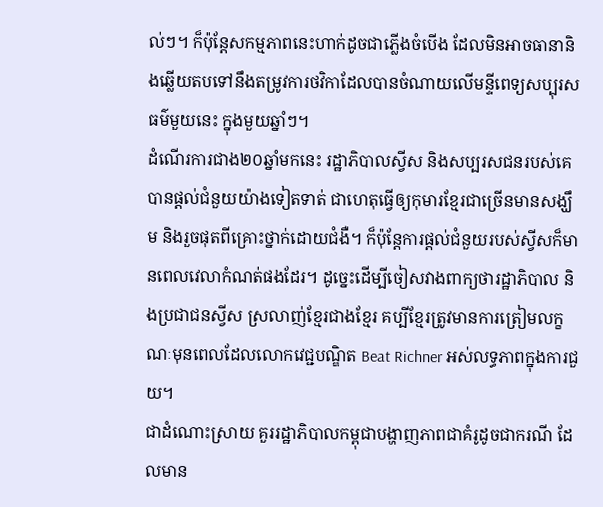ល់ៗ។ ក៏ប៉ុន្តែសកម្មភាពនេះហាក់ដូចជាភ្លើងចំបើង ដែលមិនអាចធានានិងឆ្លើយតបទៅនឹងតម្រូវការថវិកាដែលបានចំណាយលើមន្ទីពេទ្យសប្បុរសធម៌មួយនេះ ក្នុងមួយឆ្នាំៗ។
ដំណើរការជាង២០ឆ្នាំមកនេះ រដ្ឋាភិបាលស្វីស និងសប្បរសជនរបស់គេបានផ្តល់ជំនួយយ៉ាងទៀតទាត់ ជាហេតុធ្វើឲ្យកុមារខ្មែរជាច្រើនមានសង្ឃឹម និងរួចផុតពីគ្រោះថ្នាក់ដោយជំងឺ។ ក៏ប៉ុន្តែការផ្តល់ជំនួយរបស់ស្វីសក៏មានពេលវេលាកំណត់ផងដែរ។ ដូច្នេះដើម្បីចៀសវាងពាក្យថារដ្ឋាភិបាល និងប្រជាជនស្វីស ស្រលាញ់ខ្មែរជាងខ្មែរ គប្បីខ្មែរត្រូវមានការត្រៀមលក្ខណៈមុនពេលដែលលោកវេជ្ជបណ្ឌិត Beat Richner អស់លទ្ធភាពក្នុងការជួយ។
ជាដំណោះស្រាយ គួររដ្ឋាភិបាលកម្ពុជាបង្ហាញភាពជាគំរូដូចជាករណី ដែលមាន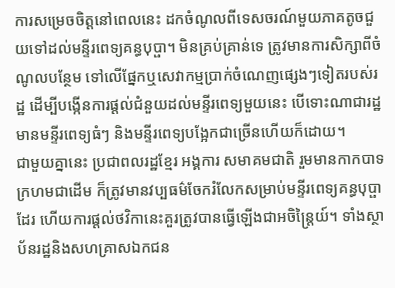ការសម្រេចចិត្តនៅពេលនេះ ដកចំណូលពីទេសចរណ៍មួយភាគតូចជួយទៅដល់មន្ទីរពេទ្យគន្ធបុប្ផា។ មិនគ្រប់គ្រាន់ទេ ត្រូវមានការសិក្សាពីចំណូលបន្ថែម ទៅលើផ្នែកឬសេវាកម្មប្រាក់ចំណេញផ្សេងៗទៀតរបស់រដ្ឋ ដើម្បីបង្កើនការផ្តល់ជំនួយដល់មន្ទីរពេទ្យមួយនេះ បើទោះណាជារដ្ឋមានមន្ទីរពេទ្យធំៗ និងមន្ទីរពេទ្យបង្អែកជាច្រើនហើយក៏ដោយ។
ជាមួយគ្នានេះ ប្រជាពលរដ្ឋខ្មែរ អង្គការ សមាគមជាតិ រួមមានកាកបាទក្រហមជាដើម ក៏ត្រូវមានវប្បធម៌ចែករំលែកសម្រាប់មន្ទីរពេទ្យគន្ធបុប្ផាដែរ ហើយការផ្តល់ថវិកានេះគួរត្រូវបានធ្វើឡើងជាអចិន្ត្រៃយ៍។ ទាំងស្ថាប័នរដ្ឋនិងសហគ្រាសឯកជន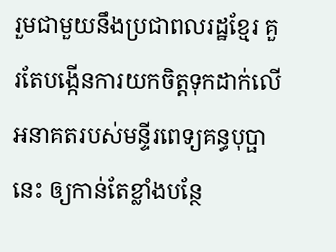រួមជាមួយនឹងប្រជាពលរដ្ឋខ្មែរ គួរតែបង្កើនការយកចិត្តទុកដាក់លើអនាគតរបស់មន្ទីរពេទ្យគន្ធបុប្ផានេះ ឲ្យកាន់តែខ្លាំងបន្ថែ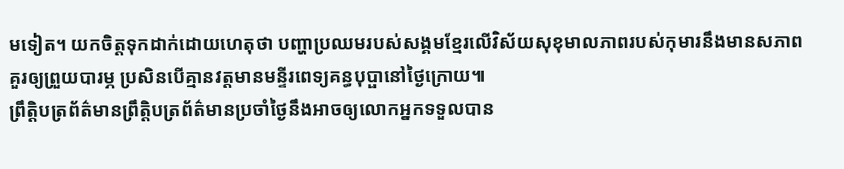មទៀត។ យកចិត្តទុកដាក់ដោយហេតុថា បញ្ហាប្រឈមរបស់សង្គមខ្មែរលើវិស័យសុខុមាលភាពរបស់កុមារនឹងមានសភាពគួរឲ្យព្រួយបារម្ភ ប្រសិនបើគ្មានវត្តមានមន្ទីរពេទ្យគន្ធបុប្ផានៅថ្ងៃក្រោយ៕
ព្រឹត្តិបត្រព័ត៌មានព្រឹត្តិបត្រព័ត៌មានប្រចាំថ្ងៃនឹងអាចឲ្យលោកអ្នកទទួលបាន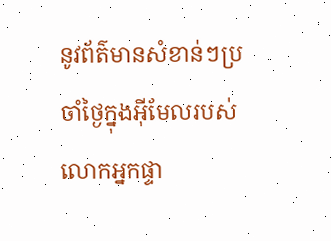នូវព័ត៌មានសំខាន់ៗប្រចាំថ្ងៃក្នុងអ៊ីមែលរបស់លោកអ្នកផ្ទា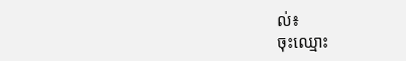ល់៖
ចុះឈ្មោះ